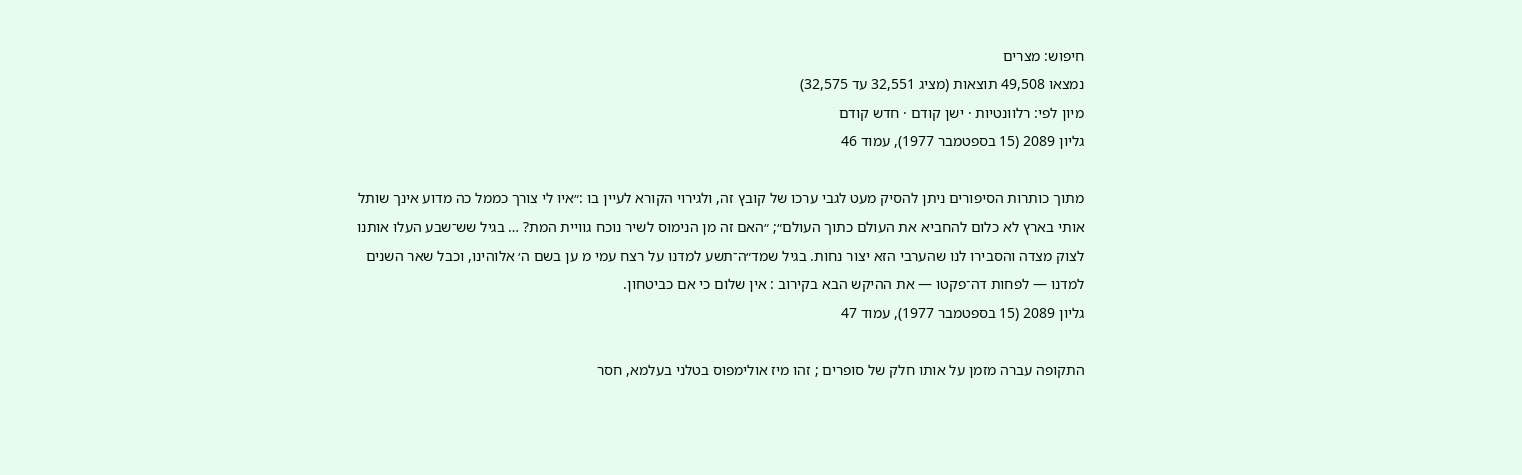חיפוש: מצרים
נמצאו 49,508 תוצאות (מציג 32,551 עד 32,575)
מיון לפי: רלוונטיות · ישן קודם · חדש קודם
גליון 2089 (15 בספטמבר 1977), עמוד 46

מתוך כותרות הסיפורים ניתן להסיק מעט לגבי ערכו של קובץ זה, ולגירוי הקורא לעיין בו :״איו לי צורך כממל כה מדוע אינך שותל אותי בארץ לא כלום להחביא את העולם כתוך העולם״; ״האם זה מן הנימוס לשיר נוכח גוויית המת? … בגיל שש־שבע העלו אותנו לצוק מצדה והסבירו לנו שהערבי הזא יצור נחות. בגיל שמד״ה־תשע למדנו על רצח עמי מ ען בשם ה׳ אלוהינו, וכבל שאר השנים למדנו — לפחות דה־פקטו — את ההיקש הבא בקירוב : אין שלום כי אם כביטחון.
גליון 2089 (15 בספטמבר 1977), עמוד 47

התקופה עברה מזמן על אותו חלק של סופרים ; זהו מיז אולימפוס בטלני בעלמא, חסר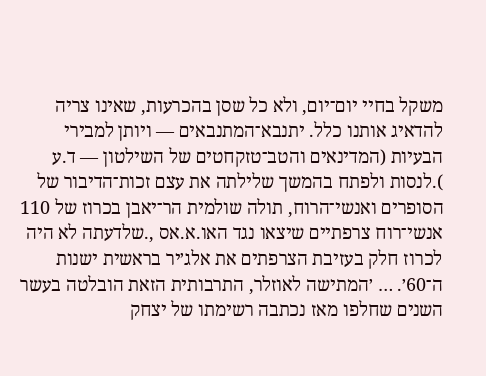משקל בחיי יום־יום, ולא כל שסן בהכרעות, שאינו צריה להדאיג אותנו כלל. יתנבא־המתנבאים — ויותן למבירי הבעיות (המדינאים והטב־טזקחטים של השילטון — ד.ע ).לנסות ולפתח בהמשך שלילתה את עצם זכות־הדיבור של הסופרים ואנשי־הרוח, תולה שולמית הר־יאבן בכרוז של 110 אנשי־רוח צרפתיים שיצאו נגד האו.א.אס ,.שלדעתה לא היה לכרוז חלק בעזיבת הצרפתים את אלג׳יר בראשית ישנות ה־60׳. … ׳המתישה לאוזלר, התרבותית הזאת הובלטה בעשר השנים שחלפו מאז נכתבה רשימתו של יצחק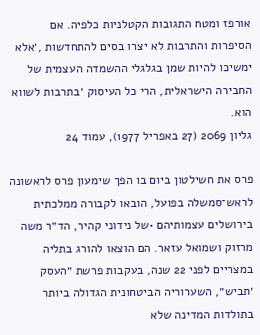אורפז ומטח התגובות הקטלניות כלפיה. אם הסיפרות והתרבות לא יצרו בסים להתחדשות ,׳אלא ימשיכו להיות שמן בגלגלי ההשמדה העצמית של החבירה הישראלית, הרי כל העיסוק ׳בתרבות לשווא הוא.
גליון 2069 (27 באפריל 1977), עמוד 24

פרס את חשילטון ביום בו הפך שימעון פרס לראשונה לראש־סמשלה בפועל, הובאו לקבורה ממלכתית בירושלים עצמותיהם •של נידוני קהיר, הד״ר משה מרזוק ושמואל עזאר. הם הוצאו להורג בתליה במצריים לפני 22 שנה, בעקבות פרשת ״העסק ׳תביש״, השערוריה הביטחונית הגדולה ביותר בתולדות המדינה שלא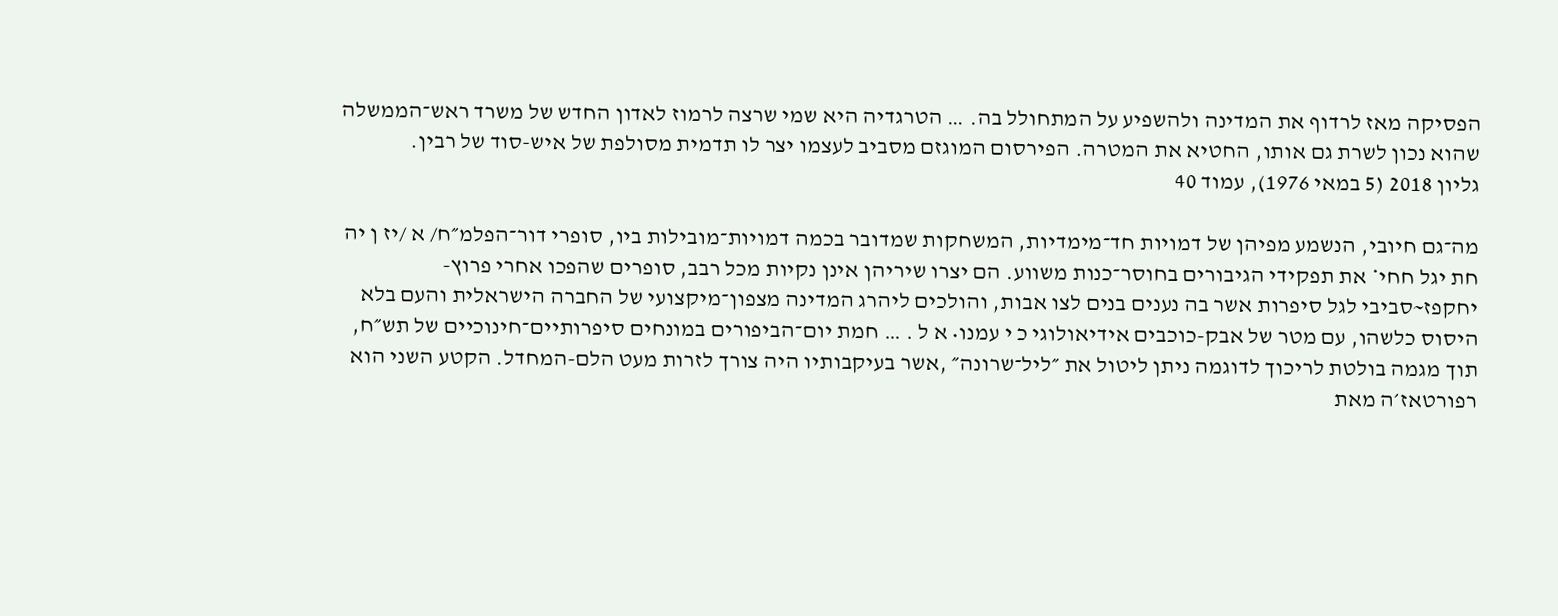הפסיקה מאז לרדוף את המדינה ולהשפיע על המתחולל בה. … הטרגדיה היא שמי שרצה לרמוז לאדון החדש של משרד ראש־הממשלה שהוא נכון לשרת גם אותו, החטיא את המטרה. הפירסום המוגזם מסביב לעצמו יצר לו תדמית מסולפת של איש-סוד של רבין.
גליון 2018 (5 במאי 1976), עמוד 40

מה־גם חיובי, הנשמע מפיהן של דמויות חד־מימדיות, המשחקות שמדובר בכמה דמויות־מובילות ביו, סופרי דור־הפלמ״ח/ א /יז ן יה חת יגל חחי* את תפקידי הגיבורים בחוסר־כנות משווע. הם יצרו שיריהן אינן נקיות מכל רבב, סופרים שהפכו אחרי פרוץ- יחקפז~סביבי לגל סיפרות אשר בה נענים בנים לצו אבות, והולכים ליהרג המדינה מצפון־מיקצועי של החברה הישראלית והעם בלא היסוס כלשהו, עם מטר של אבק-כוכבים אידיאולוגי כ י עמנו• א ל . … חמת יום־הביפורים במונחים סיפרותיים־חינוכיים של תש״ח, תוך מגמה בולטת לריכוך לדוגמה ניתן ליטול את ״ליל־שרונה״ ,אשר בעיקבותיו היה צורך לזרות מעט הלם-המחדל. הקטע השני הוא רפורטאז׳ה מאת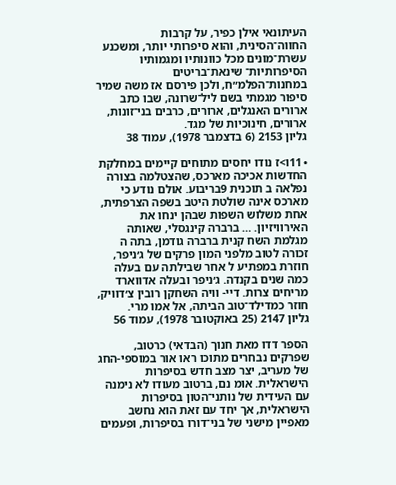העיתונאי אילן כפיר, על קרבות החווה־הסינית, והוא סיפרותי יותר, ומשכנע עשרת־מונים מכל כוונותיו ומגמותיו הסיפרותיות־ שינאת־בריטים במחנות־הפלמ״ח, ולכן פירסם אז משה שמיר סיפור מגמתי בשם ליל־שרונה, שבו כתב ארורים האנגלים, ארורים, כרבים בני־זונות, ארורים, חינוכיות של מגד.
גליון 2153 (6 בדצמבר 1978), עמוד 38

• 11ו>ז נודו יחסים מתוחים קיימים במחלקת החדשות אכיכה מארכס, שהצטלמה בצורה נפלאה ב תוכנית 9בריבוע. אולם נודע כי מארכס אינה שולטת היטב בשפה הצרפתית, אחת משלוש השפות שבהן ינחו את האירוויזיון. … ברברה קינגסלי, שאותה מגלמת השח קנית ברברה גודמן, בתה ה זכורה לטוב מלפני המון פרקים של ג׳ניפר, חוזרת במפתיע ל אחר שבילתה עם בעלה כמה שנים בקנדה. ג׳ניפר ובעלה אדווארד מריחים צרות. דיי- וויה השחקן רובין צ׳דוויק, חוזר כמדילד־טוב הביתה, אל אמו מרי.
גליון 2147 (25 באוקטובר 1978), עמוד 56

הספר דדו מאת חנוך (הבדאי) כרטוב, שפרקים נבחרים מתוכו ראו אור במוספי-החג של מעריב, יצר מצב חדש בסיפרות הישראלית. אומ נם, ברטוב מעודו לא נימנה עם העידית של נותני־הטון בסיפרות הישראלית, אך יחד עם זאת הוא נחשב מאפיין מישני של בני־דורו בסיפרות, ופעמים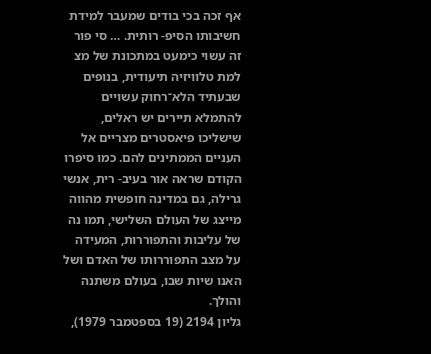אף זכה בכי בודים שמעבר למידת חשיבותו הסיפ- רותית. … סי פור זה עשוי כימעט במתכונת של מצ למת טלוויזיה תיעודית, בנופים שבעתיד הלא־רחוק עשויים להתמלא תיירים יש ראלים, שישליכו פיאסטרים מצריים אל העניים הממתינים להם. כמו סיפרו הקודם שראה אור בעיב- רית, אנשי גרילה, גם במדינה חופשית מהווה מייצג של העולם השלישי, תמו נה של עליבות והתפוררות, המעידה על מצב התפוררותו של האדם ושל האנו שיות שבו, בעולם משתנה והולך.
גליון 2194 (19 בספטמבר 1979),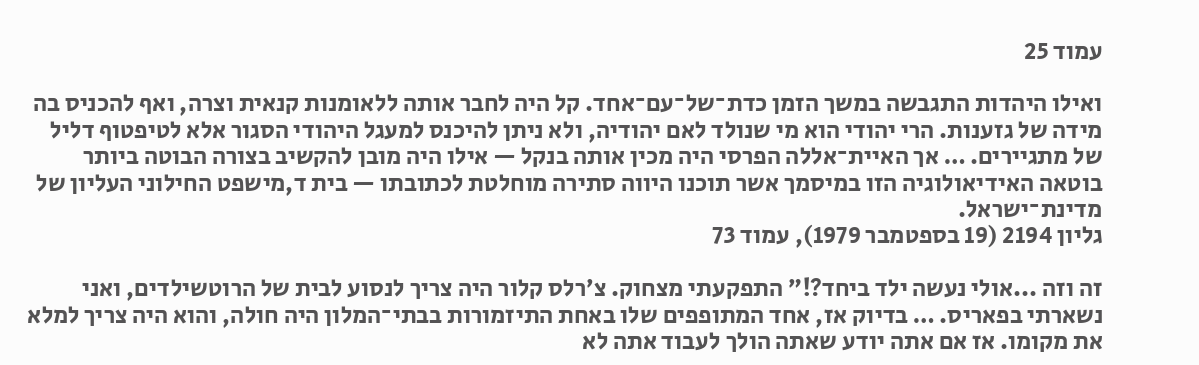עמוד 25

ואילו היהדות התגבשה במשך הזמן כדת־של־עם־אחד. קל היה לחבר אותה ללאומנות קנאית וצרה, ואף להכניס בה מידה של גזענות. הרי יהודי הוא מי שנולד לאם יהודיה, ולא ניתן להיכנס למעגל היהודי הסגור אלא לטיפטוף דליל של מתגיירים. … אך האיית־אללה הפרסי היה מכין אותה בנקל — אילו היה מובן להקשיב בצורה הבוטה ביותר בוטאה האידיאולוגיה הזו במיסמך אשר תוכנו היווה סתירה מוחלטת לכתובתו — בית ד,מישפט החילוני העליון של מדינת־ישראל.
גליון 2194 (19 בספטמבר 1979), עמוד 73

זה וזה ...אולי נעשה ילד ביחד?!״ התפקעתי מצחוק. צ׳רלס קלור היה צריך לנסוע לבית של הרוטשילדים, ואני נשארתי בפאריס. … בדיוק אז, אחד המתופפים שלו באחת התיזמורות בבתי־המלון היה חולה, והוא היה צריך למלא את מקומו. אז אם אתה יודע שאתה הולך לעבוד אתה לא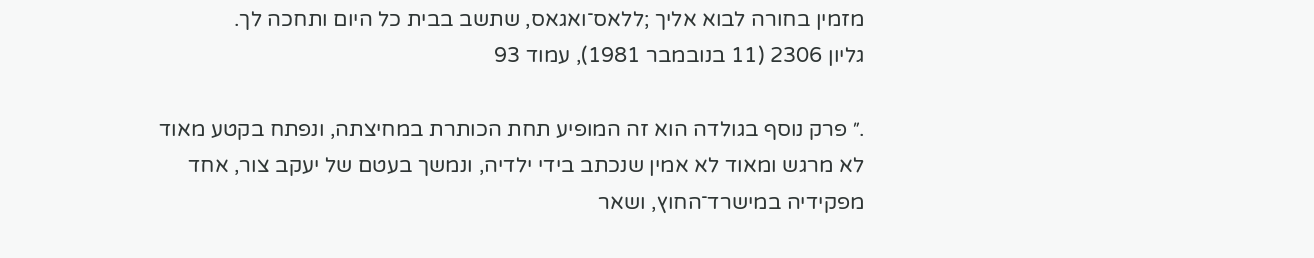מזמין בחורה לבוא אליך ;ללאס־ואגאס, שתשב בבית כל היום ותחכה לך.
גליון 2306 (11 בנובמבר 1981), עמוד 93

.״ פרק נוסף בגולדה הוא זה המופיע תחת הכותרת במחיצתה, ונפתח בקטע מאוד לא מרגש ומאוד לא אמין שנכתב בידי ילדיה, ונמשך בעטם של יעקב צור, אחד מפקידיה במישרד־החוץ, ושאר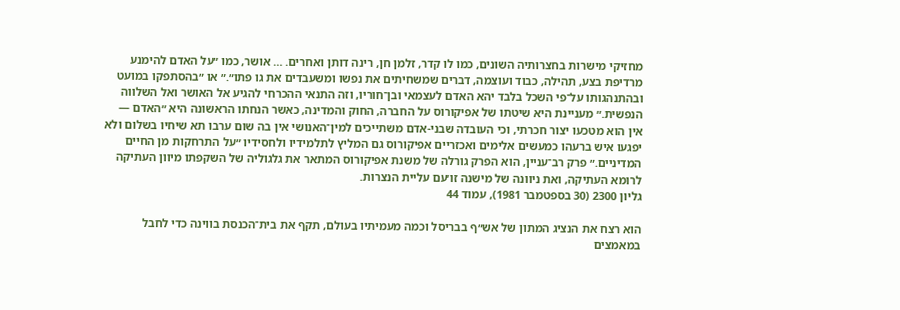מחזיקי מישרות בחצרותיה השונים, כמו לו קדר, זלמן חן, רינה דותן ואחרים. … אושר, כמו ״על האדם להימנע מרדיפת בצע, תהילה, כבוד ועוצמה, דברים שמשחיתים את נפשו ומשעבדים את גו פתו״.״ או ״בהסתפקו במועט ובהתנהגותו על־פי השכל בלבד יהא האדם לעצמאי ובן־חוריו, וזה התנאי ההכרחי להגיע אל האושר ואל השלווה הנפשית.״ מעניינת היא שיטתו של אפיקורוס על החברה, החוק והמדינה, כאשר הנחתו הראשונה היא ״האדם — אין הוא מטכעו יצור חכרתי, וכי העובדה שבני-אדם משתייכים למין־האנושי אין בה שום ערבו תא שיחיו בשלום ולא יפגעו איש ברעהו כמעשים אלימים ואכזריים אפיקורוס גם המליץ לתלמידיו ולחסידיו ״על התרחקות מן החיים המדיניים.״ פרק רב־עניין, הוא הפרק גורלה של משנת אפיקורוס המתאר את גלגוליה של השקפתו מיוון העתיקה לרומא העתיקה, ואת ניוונה של מישנה זו׳עם עליית הנצרות.
גליון 2300 (30 בספטמבר 1981), עמוד 44

הוא רצח את הנציג המתון של אש״ף בבריסל וכמה מעמיתיו בעולם, תקף את בית־הכנסת בווינה כדי לחבל במאמצים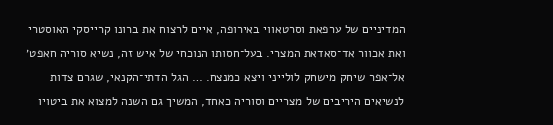המדיניים של ערפאת וסרטאווי באירופה, איים לרצוח את ברונו קרייסקי האוסטרי ואת אכוור אד־סאדאת המצרי. בעל־חסותו הנוכחי של איש זה, נשיא סוריה חאפט׳ אל־אפר שיחק מישחק לולייני ויצא כמנצח. … הגל הדתי־הקנאי, שגרם צדות לנשיאים היריבים של מצריים וסוריה כאחד, המשיך גם השנה למצוא את ביטויו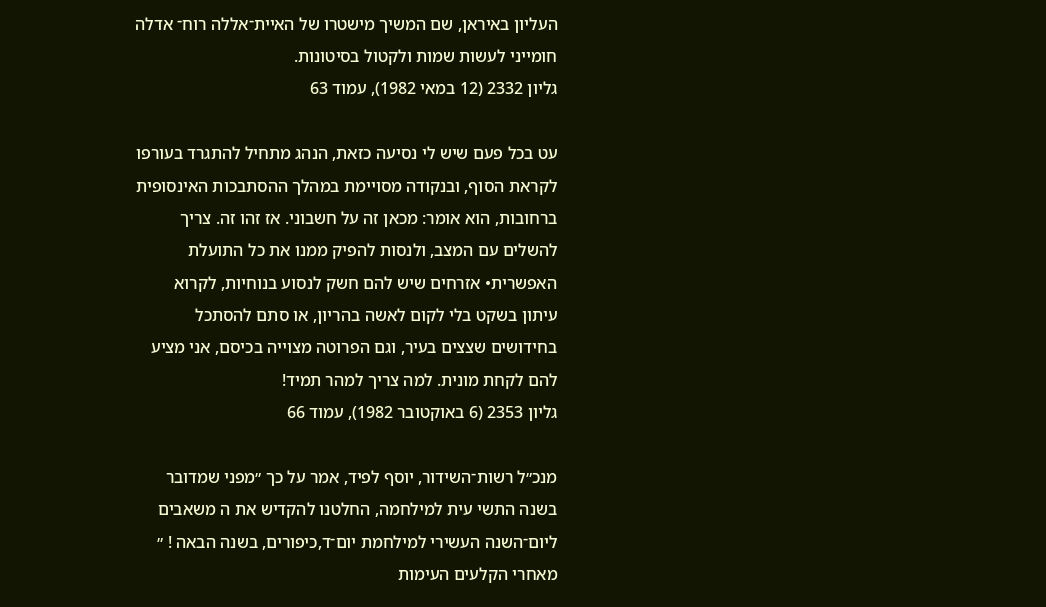העליון באיראן, שם המשיך מישטרו של האיית־אללה רוח־ אדלה חומייני לעשות שמות ולקטול בסיטונות.
גליון 2332 (12 במאי 1982), עמוד 63

עט בכל פעם שיש לי נסיעה כזאת, הנהג מתחיל להתגרד בעורפו לקראת הסוף, ובנקודה מסויימת במהלך ההסתבכות האינסופית ברחובות, הוא אומר: מכאן זה על חשבוני. אז זהו זה. צריך להשלים עם המצב, ולנסות להפיק ממנו את כל התועלת האפשרית• אזרחים שיש להם חשק לנסוע בנוחיות, לקרוא עיתון בשקט בלי לקום לאשה בהריון, או סתם להסתכל בחידושים שצצים בעיר, וגם הפרוטה מצוייה בכיסם, אני מציע להם לקחת מונית. למה צריך למהר תמיד!
גליון 2353 (6 באוקטובר 1982), עמוד 66

מנכ״ל רשות־השידור, יוסף לפיד, אמר על כך ״מפני שמדובר בשנה התשי עית למילחמה, החלטנו להקדיש את ה משאבים ליום־השנה העשירי למילחמת יום־ד,כיפורים, בשנה הבאה ! ״ מאחרי הקלעים העימות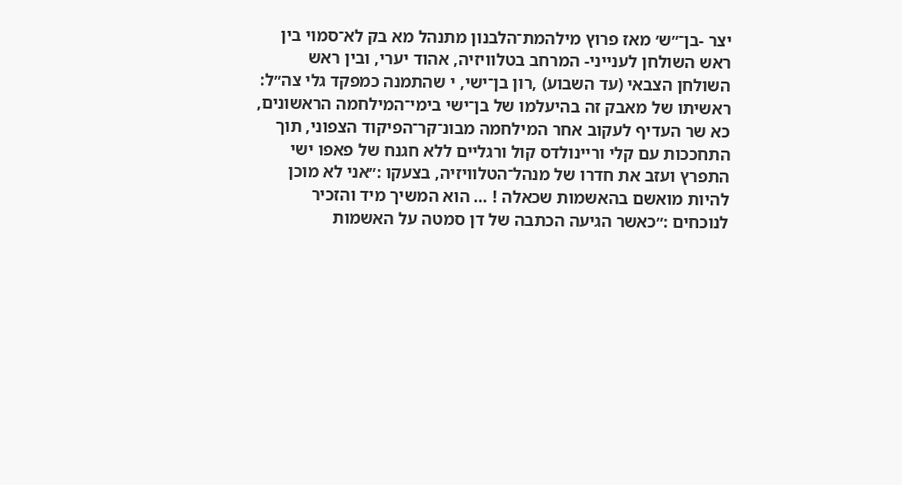יצר -בן־״ש׳ מאז פרוץ מילהמת־הלבנון מתנהל מא בק לא־סמוי בין ראש השולחן לענייני- המרחב בטלוויזיה, אהוד יערי, ובין ראש השולחן הצבאי (עד השבוע) ,רון בן־ישי, י שהתמנה כמפקד גלי צה״ל: ראשיתו של מאבק זה בהיעלמו של בן־ישי בימי־המילחמה הראשונים, כא שר העדיף לעקוב אחר המילחמה מבונ־קר־הפיקוד הצפוני, תוך התחככות עם קלי וריינולדס קול ורגליים ללא חגנח של פאפו ישי התפרץ ועזב את חדרו של מנהל־הטלוויזיה, בצעקו :״אני לא מוכן להיות מואשם בהאשמות שכאלה ! … הוא המשיך מיד והזכיר לנוכחים :״כאשר הגיעה הכתבה של דן סמטה על האשמות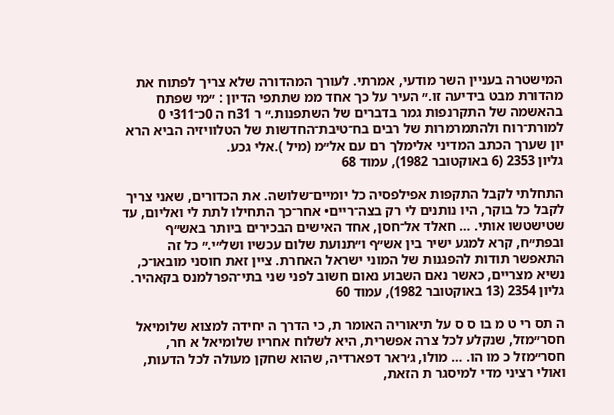המישטרה בעניין השר מודעי, אמרתי. לעורך המהדורה שלא צריך לפתוח את מהדורת מבט בידיעה זו.״ העיר על כך אחד ממ שתתפי הדיון : ״מי שפתח בהאשמה של התקרנפות גמר בדברים של השתפנות.״ ר 31ח ה 0כ־311י 0 למורת־רוח ולהתמרמרות של רבים בח־טיבת־החדשות של הטלוויזיה הביא הרא יון שערך הכתב המדיני אלימלך רם עם אל״מ (מיל ).אלי גכע.
גליון 2353 (6 באוקטובר 1982), עמוד 68

התחלתי לקבל התקפות אפילפסיה כל יומיים־שלושה. את הכדורים, שאני צריך לקבל כל בוקר, היו נותנים לי רק בצה־ריים• אחר־כך התחילו לתת לי ואליום, עד שטישטשו אותי. … חאלד אל־חסן, אחד האישים הבכירים ביותר באש״ף ובפת״ח, קרא למגע ישיר בין אש״ף ו״תנועת שלום עכשיו ושל״י.״ כל זה התאפשר תודות להפגנות של המוני ישראל האחרת. ציין זאת חוסני מובאו־כ, נשיא מצריים, כאשר נאם השבוע נאום חשוב לפני שני בתי־הפרלמנס בקאהיר.
גליון 2354 (13 באוקטובר 1982), עמוד 60

ה תס רי ט מ בו ס ס על תיאוריה האומר ת, כי הדרך ה יחידה למצוא שלומיאל חסר״מזל, שנקלע לכל צרה אפשרית, היא לשלוח אחריו שלומיאל א חר, חסר״מזל כ מו הו. … מולו, ג׳ראר דפארדיה, שהוא שחקן מעולה לכל הדעות, ואולי רציני מדי למיסגר ת הזאת,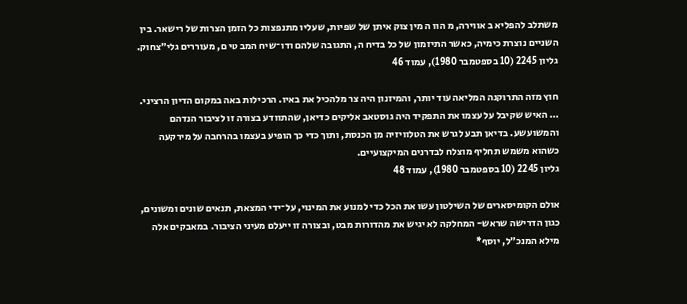משתלב להפליא ב אווירה, מ הוו ה מין צוק איתן של שפיות, שעליו מתנפצות כל הזמן הצרות של רישאר. בין השניים נוצרת כימיה, כאשר התיזמון של כל בדיח ה, התגובה שלהם ודו־שיח המב טי ם, מעוררים גלי״צחוק.
גליון 2245 (10 בספטמבר 1980), עמוד 46

חוץ מזה התרוקנה המליאה עוד יותר, והמיזנון היה צר מלהכיל את באיו. הרכילות באה במקום הדיון הרציני. … האיש שקיבל על עצמו את התפקיד היה גוסטאב אליקים כדיאן, שהתוודע בצורה זו לציבור הנדהם והמשועשע. בדיאן תבע לגרש את הטלוויזיה מן הכנסת, ותוך כדי כך הופיע בעצמו בהרחבה על מירקעה כשהוא משמש תחליף מוצלח לבדרנים המיקצועיים.
גליון 2245 (10 בספטמבר 1980), עמוד 48

אולם הקומיסארים של השילטון עשו את הכל כדי למנוע את המינוי, על־ידי המצאת, תנאים שונים ומשונים, כגון הדרישה שראש- המחלקה לא יגיש את מהדורות מבט, ובצורה זו ייעלם מעיני הציבור. במאבקים אלה מילא המנכ״ל, יוסף*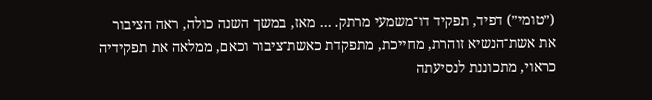(״טומי״) דפיד, תפקיד דו־משמעי מרתק. … מאז, במשך השנה כולה, ראה הציבור את אשת־הנשיא זוהרת, מחייכת, מתפקדת כאשת־ציבור וכאם, ממלאה את תפקידיה כראוי, מתכוננת לנסיעתה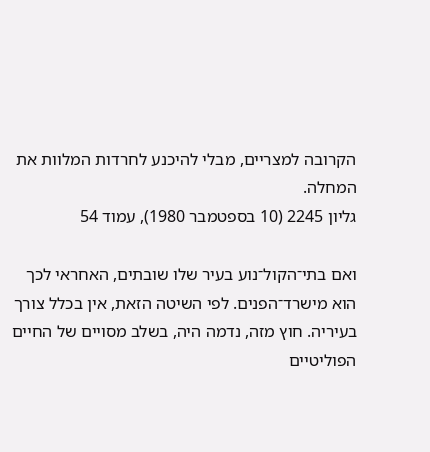הקרובה למצריים, מבלי להיכנע לחרדות המלוות את המחלה.
גליון 2245 (10 בספטמבר 1980), עמוד 54

ואם בתי־הקול־נוע בעיר שלו שובתים, האחראי לכך הוא מישרד־הפנים. לפי השיטה הזאת, אין בכלל צורך בעיריה. חוץ מזה, נדמה היה, בשלב מסויים של החיים הפוליטיים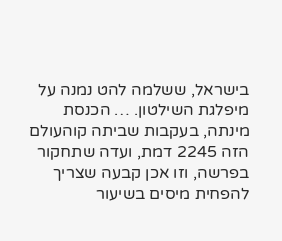בישראל, ששלמה להט נמנה על מיפלגת השילטון. … הכנסת מינתה, בעקבות שביתה קוהעולם הזה 2245 דמת, ועדה שתחקור בפרשה, וזו אכן קבעה שצריך להפחית מיסים בשיעור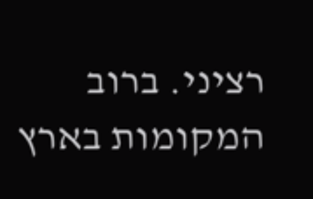רציני. ברוב המקומות בארץ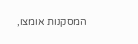המסקנות אומצו,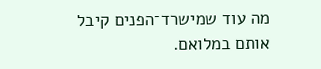מה עוד שמישרד־הפנים קיבל אותם במלואם.